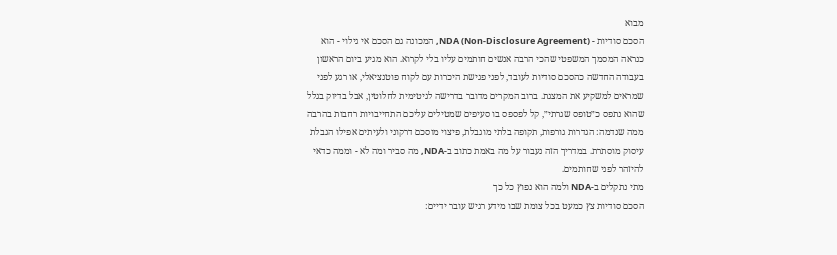מבוא
הסכם סודיות - NDA (Non-Disclosure Agreement), המכונה גם הסכם אי גילוי - הוא כנראה המסמך המשפטי שהכי הרבה אנשים חותמים עליו בלי לקרוא. הוא מגיע ביום הראשון בעבודה החדשה כהסכם סודיות לעובד, לפני פגישת היכרות עם לקוח פוטנציאלי, או רגע לפני שמראים למשקיע את המצגת. ברוב המקרים מדובר בדרישה לגיטימית לחלוטין, אבל בדיוק בגלל שהוא נתפס כ״טופס שגרתי״, קל לפספס בו סעיפים שמטילים עליכם התחייבויות רחבות בהרבה ממה שנדמה: הגדרות גורפות, תקופה בלתי מוגבלת, פיצוי מוסכם דרקוני ולעיתים אפילו הגבלת עיסוק מוסתרת. במדריך הזה נעבור על מה באמת כתוב ב-NDA, מה סביר ומה לא - וממה כדאי להיזהר לפני שחותמים.
מתי נתקלים ב-NDA ולמה הוא נפוץ כל כך
הסכם סודיות צץ כמעט בכל צומת שבו מידע רגיש עובר ידיים: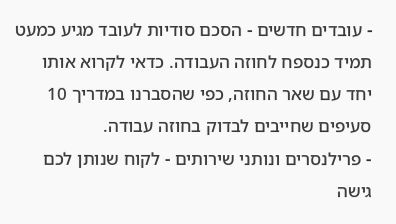- עובדים חדשים - הסכם סודיות לעובד מגיע כמעט תמיד כנספח לחוזה העבודה. כדאי לקרוא אותו יחד עם שאר החוזה, כפי שהסברנו במדריך 10 סעיפים שחייבים לבדוק בחוזה עבודה.
- פרילנסרים ונותני שירותים - לקוח שנותן לכם גישה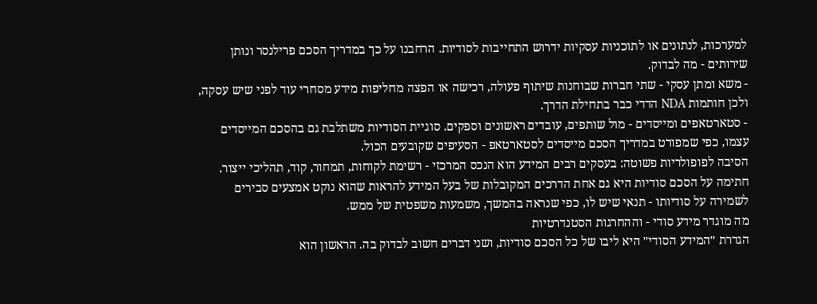למערכות, לנתונים או לתוכניות עסקיות ידרוש התחייבות לסודיות. הרחבנו על כך במדריך הסכם פרילנסר ונותן שירותים - מה לבדוק.
- משא ומתן עסקי - שתי חברות שבוחנות שיתוף פעולה, רכישה או הפצה מחליפות מידע מסחרי עוד לפני שיש עסקה, ולכן חותמות NDA הדדי כבר בתחילת הדרך.
- סטארטאפים ומייסדים - מול שותפים, עובדים ראשונים וספקים. סוגיית הסודיות משתלבת גם בהסכם המייסדים עצמו, כפי שמפורט במדריך הסכם מייסדים לסטארטאפ - הסעיפים שקובעים הכול.
הסיבה לפופולריות פשוטה: בעסקים רבים המידע הוא הנכס המרכזי - רשימת לקוחות, תמחור, קוד, תהליכי ייצור. חתימה על הסכם סודיות היא גם אחת הדרכים המקובלות של בעל המידע להראות שהוא נוקט אמצעים סבירים לשמירה על סודיותו - תנאי שיש לו, כפי שנראה בהמשך, משמעות משפטית של ממש.
מה מוגדר מידע סודי - וההחרגות הסטנדרטיות
הגדרת ״המידע הסודי״ היא ליבו של כל הסכם סודיות, ושני דברים חשוב לבדוק בה. הראשון הוא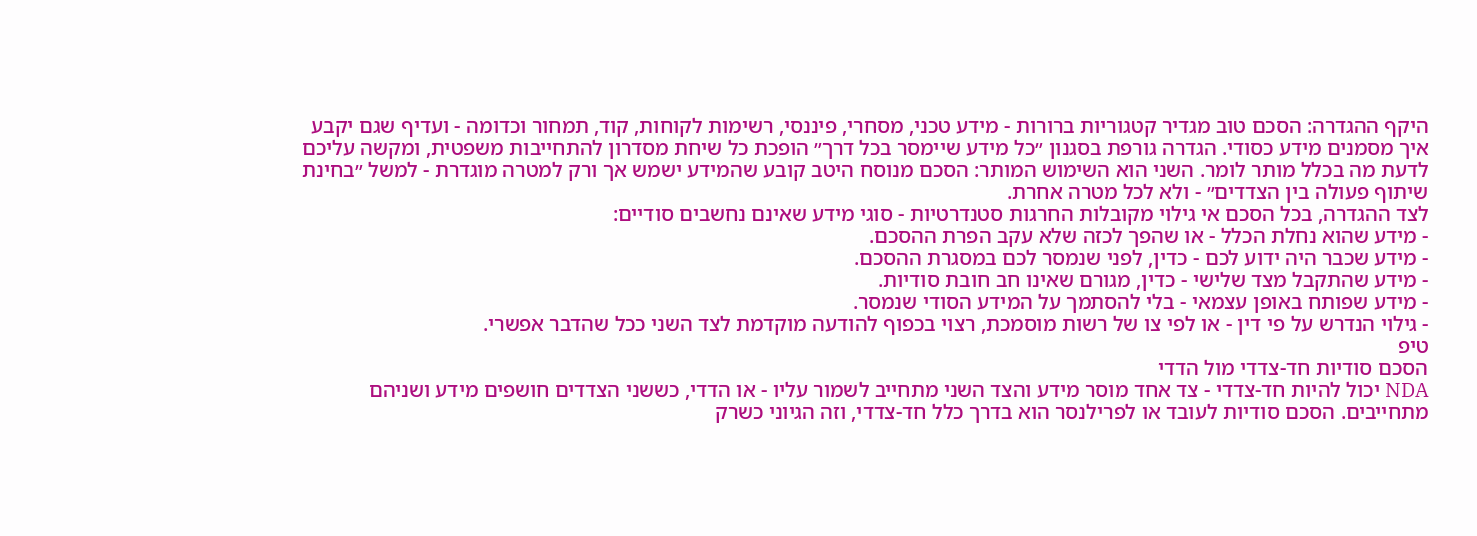היקף ההגדרה: הסכם טוב מגדיר קטגוריות ברורות - מידע טכני, מסחרי, פיננסי, רשימות לקוחות, קוד, תמחור וכדומה - ועדיף שגם יקבע איך מסמנים מידע כסודי. הגדרה גורפת בסגנון ״כל מידע שיימסר בכל דרך״ הופכת כל שיחת מסדרון להתחייבות משפטית, ומקשה עליכם לדעת מה בכלל מותר לומר. השני הוא השימוש המותר: הסכם מנוסח היטב קובע שהמידע ישמש אך ורק למטרה מוגדרת - למשל ״בחינת שיתוף פעולה בין הצדדים״ - ולא לכל מטרה אחרת.
לצד ההגדרה, בכל הסכם אי גילוי מקובלות החרגות סטנדרטיות - סוגי מידע שאינם נחשבים סודיים:
- מידע שהוא נחלת הכלל - או שהפך לכזה שלא עקב הפרת ההסכם.
- מידע שכבר היה ידוע לכם - כדין, לפני שנמסר לכם במסגרת ההסכם.
- מידע שהתקבל מצד שלישי - כדין, מגורם שאינו חב חובת סודיות.
- מידע שפותח באופן עצמאי - בלי להסתמך על המידע הסודי שנמסר.
- גילוי הנדרש על פי דין - או לפי צו של רשות מוסמכת, רצוי בכפוף להודעה מוקדמת לצד השני ככל שהדבר אפשרי.
טיפ
הסכם סודיות חד-צדדי מול הדדי
NDA יכול להיות חד-צדדי - צד אחד מוסר מידע והצד השני מתחייב לשמור עליו - או הדדי, כששני הצדדים חושפים מידע ושניהם מתחייבים. הסכם סודיות לעובד או לפרילנסר הוא בדרך כלל חד-צדדי, וזה הגיוני כשרק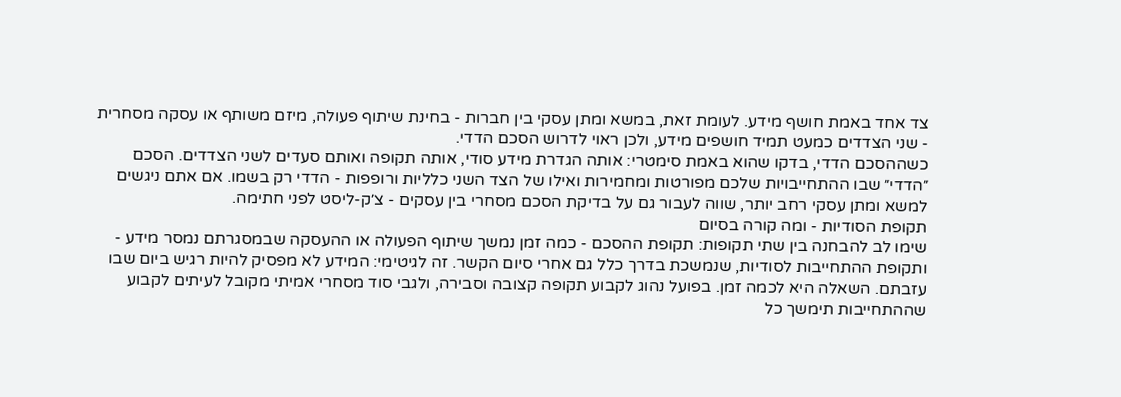צד אחד באמת חושף מידע. לעומת זאת, במשא ומתן עסקי בין חברות - בחינת שיתוף פעולה, מיזם משותף או עסקה מסחרית - שני הצדדים כמעט תמיד חושפים מידע, ולכן ראוי לדרוש הסכם הדדי.
כשההסכם הדדי, בדקו שהוא באמת סימטרי: אותה הגדרת מידע סודי, אותה תקופה ואותם סעדים לשני הצדדים. הסכם ״הדדי״ שבו ההתחייבויות שלכם מפורטות ומחמירות ואילו של הצד השני כלליות ורופפות - הדדי רק בשמו. אם אתם ניגשים למשא ומתן עסקי רחב יותר, שווה לעבור גם על בדיקת הסכם מסחרי בין עסקים - צ׳ק-ליסט לפני חתימה.
תקופת הסודיות - ומה קורה בסיום
שימו לב להבחנה בין שתי תקופות: תקופת ההסכם - כמה זמן נמשך שיתוף הפעולה או ההעסקה שבמסגרתם נמסר מידע - ותקופת ההתחייבות לסודיות, שנמשכת בדרך כלל גם אחרי סיום הקשר. זה לגיטימי: המידע לא מפסיק להיות רגיש ביום שבו עזבתם. השאלה היא לכמה זמן. בפועל נהוג לקבוע תקופה קצובה וסבירה, ולגבי סוד מסחרי אמיתי מקובל לעיתים לקבוע שההתחייבות תימשך כל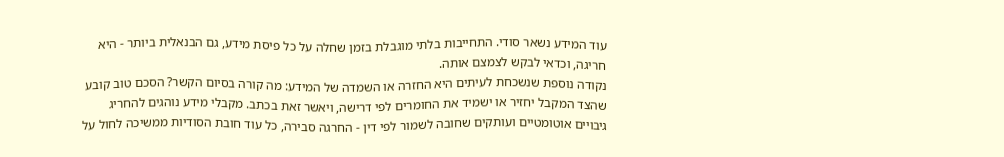עוד המידע נשאר סודי. התחייבות בלתי מוגבלת בזמן שחלה על כל פיסת מידע, גם הבנאלית ביותר - היא חריגה, וכדאי לבקש לצמצם אותה.
נקודה נוספת שנשכחת לעיתים היא החזרה או השמדה של המידע: מה קורה בסיום הקשר? הסכם טוב קובע שהצד המקבל יחזיר או ישמיד את החומרים לפי דרישה, ויאשר זאת בכתב. מקבלי מידע נוהגים להחריג גיבויים אוטומטיים ועותקים שחובה לשמור לפי דין - החרגה סבירה, כל עוד חובת הסודיות ממשיכה לחול על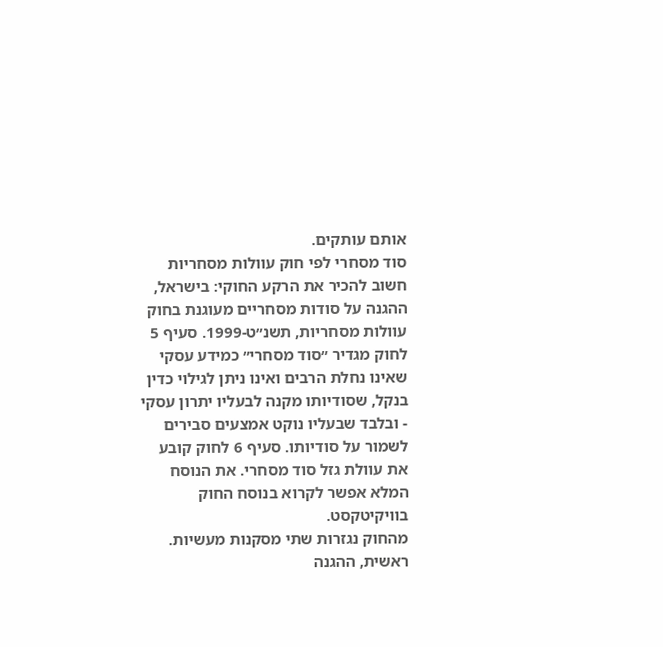אותם עותקים.
סוד מסחרי לפי חוק עוולות מסחריות
חשוב להכיר את הרקע החוקי: בישראל, ההגנה על סודות מסחריים מעוגנת בחוק עוולות מסחריות, תשנ״ט-1999. סעיף 5 לחוק מגדיר ״סוד מסחרי״ כמידע עסקי שאינו נחלת הרבים ואינו ניתן לגילוי כדין בנקל, שסודיותו מקנה לבעליו יתרון עסקי - ובלבד שבעליו נוקט אמצעים סבירים לשמור על סודיותו. סעיף 6 לחוק קובע את עוולת גזל סוד מסחרי. את הנוסח המלא אפשר לקרוא בנוסח החוק בוויקיטקסט.
מהחוק נגזרות שתי מסקנות מעשיות. ראשית, ההגנה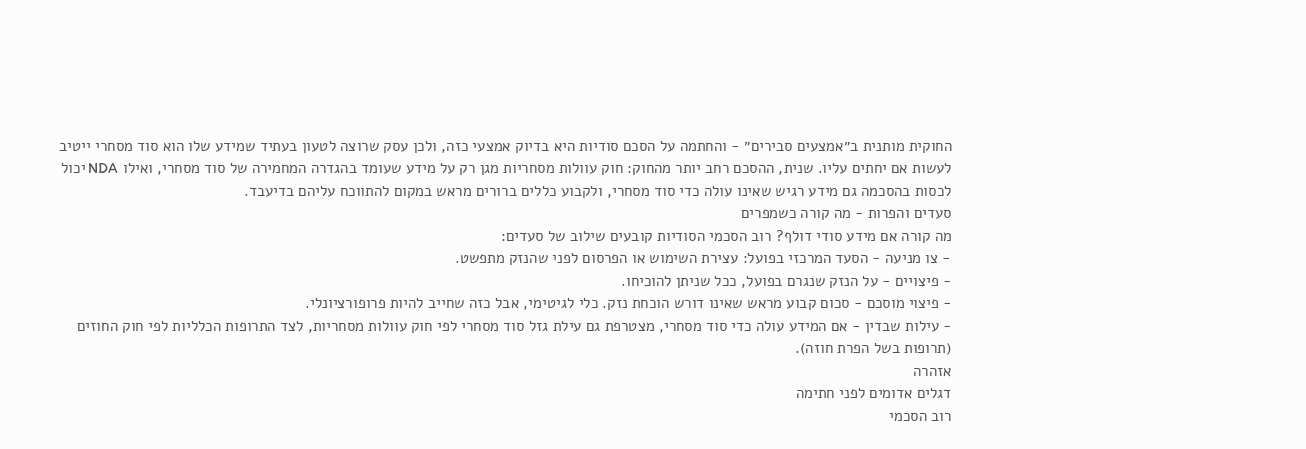החוקית מותנית ב״אמצעים סבירים״ - והחתמה על הסכם סודיות היא בדיוק אמצעי כזה, ולכן עסק שרוצה לטעון בעתיד שמידע שלו הוא סוד מסחרי ייטיב לעשות אם יחתים עליו. שנית, ההסכם רחב יותר מהחוק: חוק עוולות מסחריות מגן רק על מידע שעומד בהגדרה המחמירה של סוד מסחרי, ואילו NDA יכול לכסות בהסכמה גם מידע רגיש שאינו עולה כדי סוד מסחרי, ולקבוע כללים ברורים מראש במקום להתווכח עליהם בדיעבד.
סעדים והפרות - מה קורה כשמפרים
מה קורה אם מידע סודי דולף? רוב הסכמי הסודיות קובעים שילוב של סעדים:
- צו מניעה - הסעד המרכזי בפועל: עצירת השימוש או הפרסום לפני שהנזק מתפשט.
- פיצויים - על הנזק שנגרם בפועל, ככל שניתן להוכיחו.
- פיצוי מוסכם - סכום קבוע מראש שאינו דורש הוכחת נזק. כלי לגיטימי, אבל כזה שחייב להיות פרופורציונלי.
- עילות שבדין - אם המידע עולה כדי סוד מסחרי, מצטרפת גם עילת גזל סוד מסחרי לפי חוק עוולות מסחריות, לצד התרופות הכלליות לפי חוק החוזים (תרופות בשל הפרת חוזה).
אזהרה
דגלים אדומים לפני חתימה
רוב הסכמי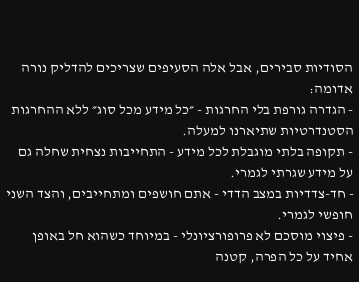הסודיות סבירים, אבל אלה הסעיפים שצריכים להדליק נורה אדומה:
- הגדרה גורפת בלי החרגות - ״כל מידע מכל סוג״ ללא ההחרגות הסטנדרטיות שתיארנו למעלה.
- תקופה בלתי מוגבלת לכל מידע - התחייבות נצחית שחלה גם על מידע שגרתי לגמרי.
- חד-צדדיות במצב הדדי - אתם חושפים ומתחייבים, והצד השני חופשי לגמרי.
- פיצוי מוסכם לא פרופורציונלי - במיוחד כשהוא חל באופן אחיד על כל הפרה, קטנה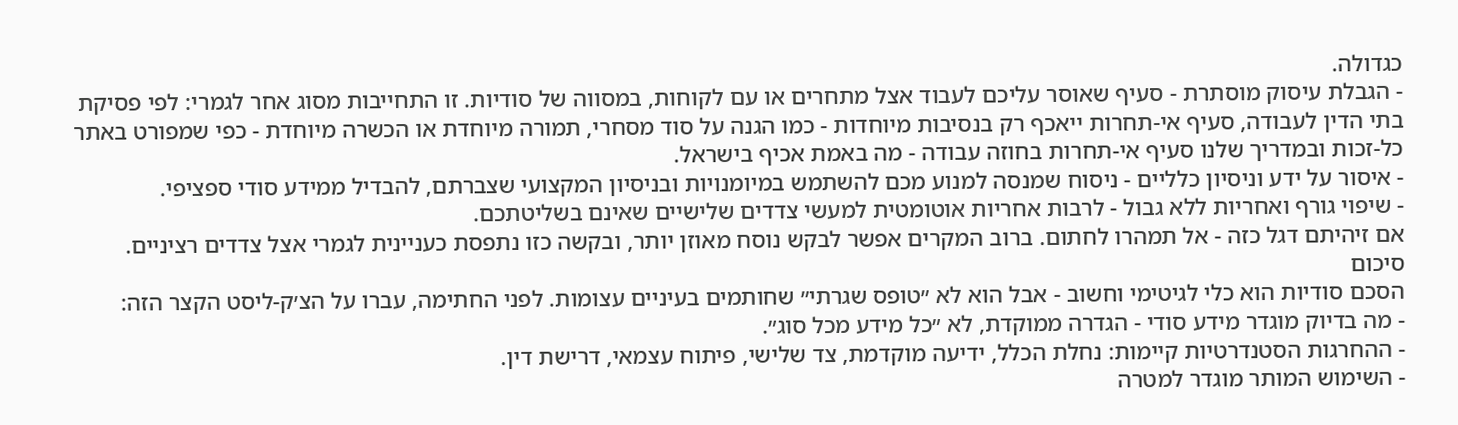כגדולה.
- הגבלת עיסוק מוסתרת - סעיף שאוסר עליכם לעבוד אצל מתחרים או עם לקוחות, במסווה של סודיות. זו התחייבות מסוג אחר לגמרי: לפי פסיקת בתי הדין לעבודה, סעיף אי-תחרות ייאכף רק בנסיבות מיוחדות - כמו הגנה על סוד מסחרי, תמורה מיוחדת או הכשרה מיוחדת - כפי שמפורט באתר כל-זכות ובמדריך שלנו סעיף אי-תחרות בחוזה עבודה - מה באמת אכיף בישראל.
- איסור על ידע וניסיון כלליים - ניסוח שמנסה למנוע מכם להשתמש במיומנויות ובניסיון המקצועי שצברתם, להבדיל ממידע סודי ספציפי.
- שיפוי גורף ואחריות ללא גבול - לרבות אחריות אוטומטית למעשי צדדים שלישיים שאינם בשליטתכם.
אם זיהיתם דגל כזה - אל תמהרו לחתום. ברוב המקרים אפשר לבקש נוסח מאוזן יותר, ובקשה כזו נתפסת כעניינית לגמרי אצל צדדים רציניים.
סיכום
הסכם סודיות הוא כלי לגיטימי וחשוב - אבל הוא לא ״טופס שגרתי״ שחותמים בעיניים עצומות. לפני החתימה, עברו על הצ׳ק-ליסט הקצר הזה:
- מה בדיוק מוגדר מידע סודי - הגדרה ממוקדת, לא ״כל מידע מכל סוג״.
- ההחרגות הסטנדרטיות קיימות: נחלת הכלל, ידיעה מוקדמת, צד שלישי, פיתוח עצמאי, דרישת דין.
- השימוש המותר מוגדר למטרה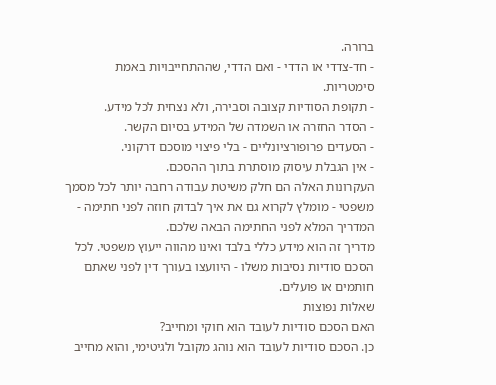ברורה.
- חד-צדדי או הדדי - ואם הדדי, שההתחייבויות באמת סימטריות.
- תקופת הסודיות קצובה וסבירה, ולא נצחית לכל מידע.
- הסדר החזרה או השמדה של המידע בסיום הקשר.
- הסעדים פרופורציונליים - בלי פיצוי מוסכם דרקוני.
- אין הגבלת עיסוק מוסתרת בתוך ההסכם.
העקרונות האלה הם חלק משיטת עבודה רחבה יותר לכל מסמך משפטי - מומלץ לקרוא גם את איך לבדוק חוזה לפני חתימה - המדריך המלא לפני החתימה הבאה שלכם.
מדריך זה הוא מידע כללי בלבד ואינו מהווה ייעוץ משפטי. לכל הסכם סודיות נסיבות משלו - היוועצו בעורך דין לפני שאתם חותמים או פועלים.
שאלות נפוצות
האם הסכם סודיות לעובד הוא חוקי ומחייב?
כן. הסכם סודיות לעובד הוא נוהג מקובל ולגיטימי, והוא מחייב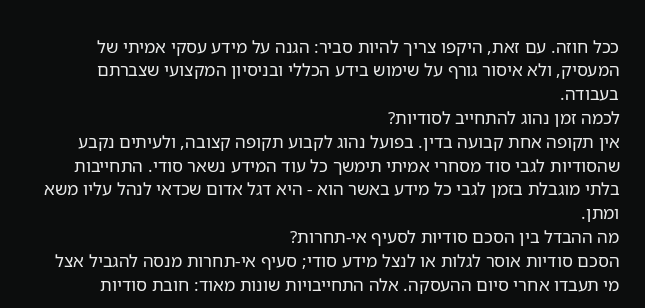ככל חוזה. עם זאת, היקפו צריך להיות סביר: הגנה על מידע עסקי אמיתי של המעסיק, ולא איסור גורף על שימוש בידע הכללי ובניסיון המקצועי שצברתם בעבודה.
לכמה זמן נהוג להתחייב לסודיות?
אין תקופה אחת קבועה בדין. בפועל נהוג לקבוע תקופה קצובה, ולעיתים נקבע שהסודיות לגבי סוד מסחרי אמיתי תימשך כל עוד המידע נשאר סודי. התחייבות בלתי מוגבלת בזמן לגבי כל מידע באשר הוא - היא דגל אדום שכדאי לנהל עליו משא ומתן.
מה ההבדל בין הסכם סודיות לסעיף אי-תחרות?
הסכם סודיות אוסר לגלות או לנצל מידע סודי; סעיף אי-תחרות מנסה להגביל אצל מי תעבדו אחרי סיום ההעסקה. אלה התחייבויות שונות מאוד: חובת סודיות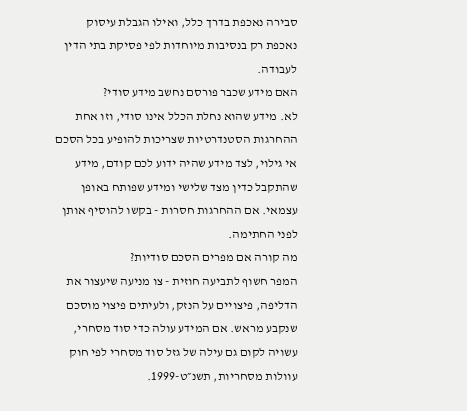סבירה נאכפת בדרך כלל, ואילו הגבלת עיסוק נאכפת רק בנסיבות מיוחדות לפי פסיקת בתי הדין לעבודה.
האם מידע שכבר פורסם נחשב מידע סודי?
לא. מידע שהוא נחלת הכלל אינו סודי, וזו אחת ההחרגות הסטנדרטיות שצריכות להופיע בכל הסכם אי גילוי, לצד מידע שהיה ידוע לכם קודם, מידע שהתקבל כדין מצד שלישי ומידע שפותח באופן עצמאי. אם ההחרגות חסרות - בקשו להוסיף אותן לפני החתימה.
מה קורה אם מפרים הסכם סודיות?
המפר חשוף לתביעה חוזית - צו מניעה שיעצור את הדליפה, פיצויים על הנזק, ולעיתים פיצוי מוסכם שנקבע מראש. אם המידע עולה כדי סוד מסחרי, עשויה לקום גם עילה של גזל סוד מסחרי לפי חוק עוולות מסחריות, תשנ״ט-1999.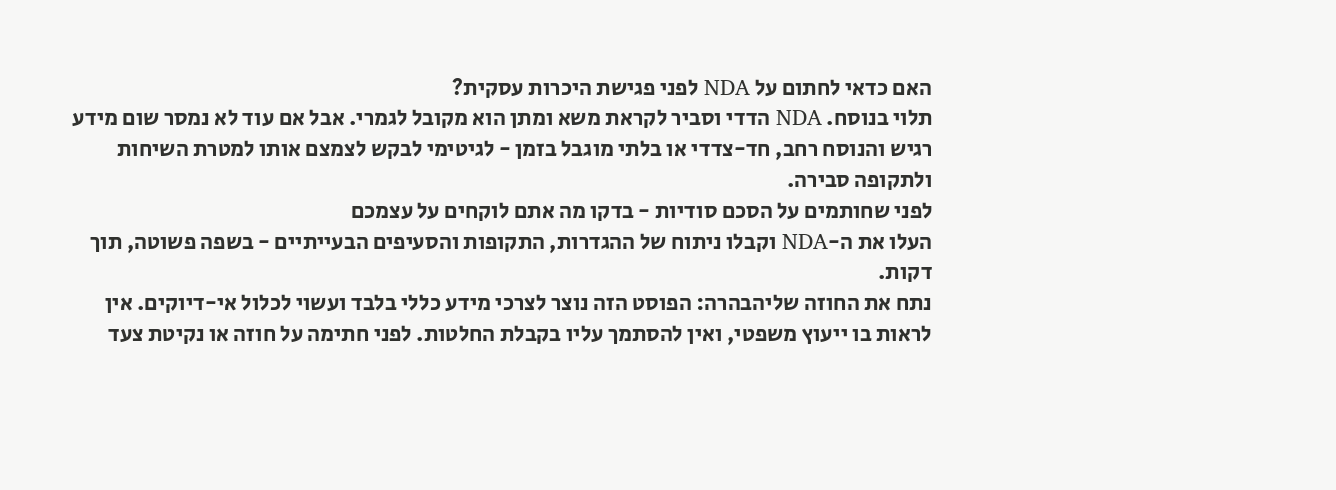האם כדאי לחתום על NDA לפני פגישת היכרות עסקית?
תלוי בנוסח. NDA הדדי וסביר לקראת משא ומתן הוא מקובל לגמרי. אבל אם עוד לא נמסר שום מידע רגיש והנוסח רחב, חד-צדדי או בלתי מוגבל בזמן - לגיטימי לבקש לצמצם אותו למטרת השיחות ולתקופה סבירה.
לפני שחותמים על הסכם סודיות - בדקו מה אתם לוקחים על עצמכם
העלו את ה-NDA וקבלו ניתוח של ההגדרות, התקופות והסעיפים הבעייתיים - בשפה פשוטה, תוך דקות.
נתח את החוזה שליהבהרה: הפוסט הזה נוצר לצרכי מידע כללי בלבד ועשוי לכלול אי-דיוקים. אין לראות בו ייעוץ משפטי, ואין להסתמך עליו בקבלת החלטות. לפני חתימה על חוזה או נקיטת צעד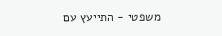משפטי - התייעץ עם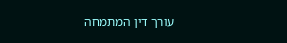עורך דין המתמחה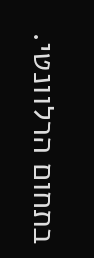בתחום הרלוונטי.